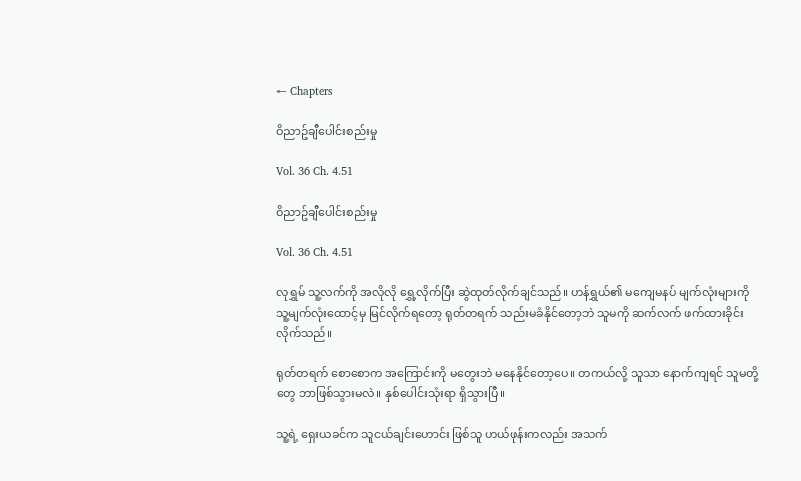← Chapters

ဝိညာဥ်ချီပေါင်းစည်းမှု

Vol. 36 Ch. 4.51

ဝိညာဥ်ချီပေါင်းစည်းမှု

Vol. 36 Ch. 4.51

လုရွှမ် သူ့လက်ကို အလိုလို ရွှေ့လိုက်ပြီး ဆွဲထုတ်လိုက်ချင်သည်။ ဟန်ရွှယ်၏ မကျေမနပ် မျက်လုံးများကို သူ့မျက်လုံးထောင့်မှ မြင်လိုက်ရတော့ ရုတ်တရက် သည်းမခံနိုင်တော့ဘဲ သူမကို ဆက်လက် ဖက်ထားခိုင်းလိုက်သည်။

ရုတ်တရက် စောစောက အကြောင်းကို မတွေးဘဲ မနေနိုင်တော့ပေ။ တကယ်လို့ သူသာ နောက်ကျရင် သူမတို့တွေ ဘာဖြစ်သွားမလဲ။ နှစ်ပေါင်းသုံးရာ ရှိသွားပြီ။

သူ့ရဲ့ ရှေးယခင်က သူငယ်ချင်းဟောင်း ဖြစ်သူ ဟယ်ဖုန်းကလည်း အသက်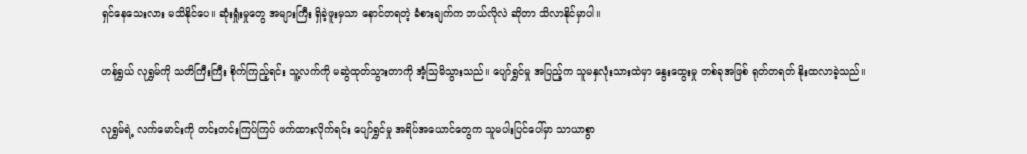ရှင်နေသေးလား မသိနိုင်ပေ။ ဆုံးရှုံးမှုတွေ အများကြီး ရှိခဲ့ဖူးမှသာ နောင်တရတဲ့ ခံစားချက်က ဘယ်လိုလဲ ဆိုတာ သိလာနိုင်မှာပါ။

ဟန်ရွှယ် လုရွှမ်ကို သတိကြီးကြီး စိုက်ကြည့်ရင်း သူ့လက်ကို မဆွဲထုတ်သွားတာကို အံ့သြမိသွားသည်။ ပျော်ရွှင်မှု အပြည့်က သူမနှလုံးသားထဲမှာ နွေးထွေးမှု တစ်ခုအဖြစ် ရုတ်တရတ် နိုးထလာခဲ့သည်။

လုရွှမ်ရဲ့ လက်မောင်းကို တင်းတင်းကြပ်ကြပ် ဖက်ထားလိုက်ရင်း ပျော်ရွှင်မှု အရိပ်အယောင်တွေက သူမပါးပြင်ပေါ်မှာ သာယာစွာ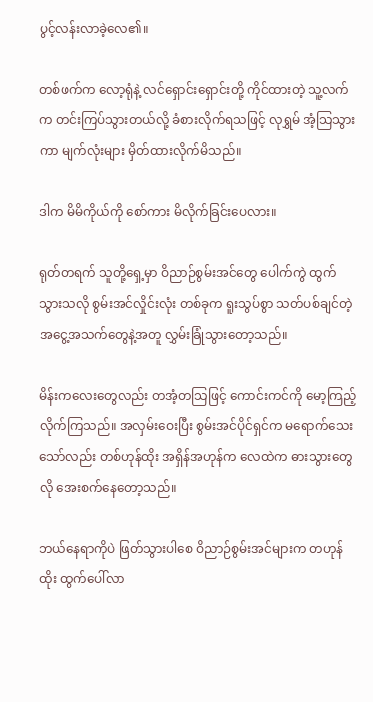ပွင့်လန်းလာခဲ့လေ၏။

တစ်ဖက်က လော့ရုံနဲ့ လင်ရှောင်းရှောင်းတို့ ကိုင်ထားတဲ့ သူ့လက်က တင်းကြပ်သွားတယ်လို့ ခံစားလိုက်ရသဖြင့် လုရွှမ် အံ့သြသွားကာ မျက်လုံးများ မှိတ်ထားလိုက်မိသည်။

ဒါက မိမိကိုယ်ကို စော်ကား မိလိုက်ခြင်းပေလား။

ရုတ်တရက် သူတို့ရှေ့မှာ ဝိညာဉ်စွမ်းအင်တွေ ပေါက်ကွဲ ထွက်သွားသလို စွမ်းအင်လှိုင်းလုံး တစ်ခုက ရူးသွပ်စွာ သတ်ပစ်ချင်တဲ့ အငွေ့အသက်တွေနဲ့အတူ လွှမ်းခြုံသွားတော့သည်။

မိန်းကလေးတွေလည်း တအံ့တသြဖြင့် ကောင်းကင်ကို မော့ကြည့်လိုက်ကြသည်။ အလှမ်းဝေးပြီး စွမ်းအင်ပိုင်ရှင်က မရောက်သေးသော်လည်း တစ်ဟုန်ထိုး အရှိန်အဟုန်က လေထဲက ဓားသွားတွေလို အေးစက်နေတော့သည်။

ဘယ်နေရာကိုပဲ ဖြတ်သွားပါစေ ဝိညာဉ်စွမ်းအင်များက တဟုန်ထိုး ထွက်ပေါ်လာ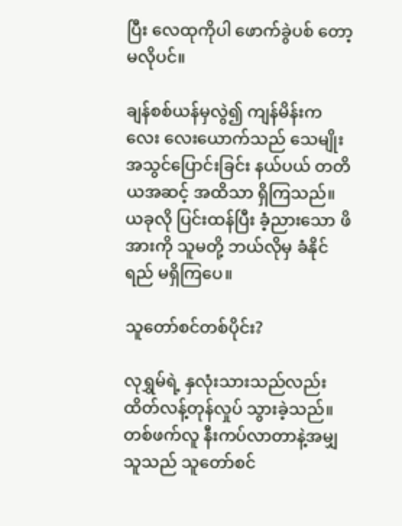ပြီး လေထုကိုပါ ဖောက်ခွဲပစ် တော့မလိုပင်။

ချန်စစ်ယန်မှလွဲ၍ ကျန်မိန်းကလေး လေးယောက်သည် သေမျိုးအသွင်ပြောင်းခြင်း နယ်ပယ် တတိယအဆင့် အထိသာ ရှိကြသည်။ ယခုလို ပြင်းထန်ပြီး ခံ့ညားသော ဖိအားကို သူမတို့ ဘယ်လိုမှ ခံနိုင်ရည် မရှိကြပေ။

သူတော်စင်တစ်ပိုင်း?

လုရွှမ်ရဲ့ နှလုံးသားသည်လည်း ထိတ်လန့်တုန်လှုပ် သွားခဲ့သည်။ တစ်ဖက်လူ နီးကပ်လာတာနဲ့အမျှ သူသည် သူတော်စင်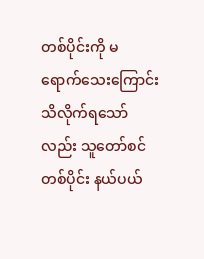တစ်ပိုင်းကို မရောက်သေးကြောင်း သိလိုက်ရသော်လည်း သူတော်စင်တစ်ပိုင်း နယ်ပယ်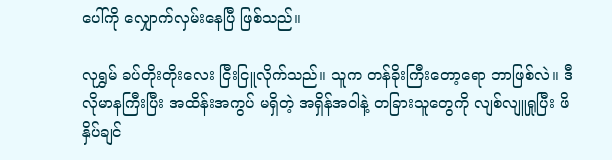ပေါ်ကို လျှောက်လှမ်းနေပြီ ဖြစ်သည်။

လုရွှမ် ခပ်တိုးတိုးလေး ငြီးငြူလိုက်သည်။ သူက တန်ခိုးကြီးတော့ရော ဘာဖြစ်လဲ။ ဒီလိုမာနကြီးပြီး အထိန်းအကွပ် မရှိတဲ့ အရှိန်အဝါနဲ့ တခြားသူတွေကို လျစ်လျူရှုပြီး ဖိနှိပ်ချင်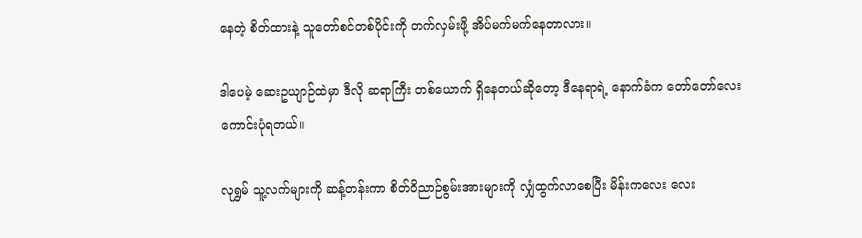နေတဲ့ စိတ်ထားနဲ့ သူတော်စင်တစ်ပိုင်းကို တက်လှမ်းဖို့ အိပ်မက်မက်နေတာလား။

ဒါပေမဲ့ ဆေးဥယျာဉ်ထဲမှာ ဒီလို ဆရာကြီး တစ်ယောက် ရှိနေတယ်ဆိုတော့ ဒီနေရာရဲ့ နောက်ခံက တော်တော်လေး ကောင်းပုံရတယ်။

လုရွှမ် သူ့လက်များကို ဆန့်တန်းကာ စိတ်ဝိညာဉ်စွမ်းအားများကို လျှံထွက်လာစေပြီး မိန်းကလေး လေး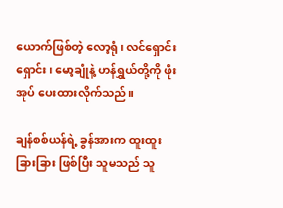ယောက်ဖြစ်တဲ့ လော့ရုံ၊ လင်ရှောင်းရှောင်း၊ မော့ချုံနဲ့ ဟန်ရွှယ်တို့ကို ဖုံးအုပ် ပေးထားလိုက်သည်။

ချန်စစ်ယန်ရဲ့ ခွန်အားက ထူးထူးခြားခြား ဖြစ်ပြီး သူမသည် သူ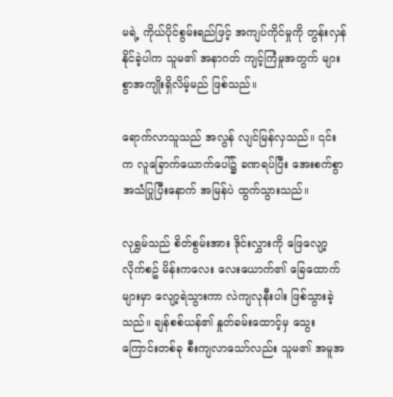မရဲ့ ကိုယ်ပိုင်စွမ်းရည်ဖြင့် အကျပ်ကိုင်မှုကို တွန်းလှန်နိုင်ခဲ့ပါက သူမ၏ အနာဂတ် ကျင့်ကြံမှုအတွက် များစွာအကျိုးရှိလိမ့်မည် ဖြစ်သည်။

ရောက်လာသူသည် အလွန် လျင်မြန်လှသည်။ ၎င်းက လူခြောက်ယောက်ပေါ်၌ ခဏရပ်ပြီး အေးစက်စွာ အသံပြုပြီးနောက် အမြန်ပဲ ထွက်သွားသည်။

လုရွှမ်သည် စိတ်စွမ်းအား ဒိုင်းလွှားကို ဖြေလျော့လိုက်စဥ် မိန်းကလေး လေးယောက်၏ ခြေထောက်များမှာ လျော့ရဲသွားကာ လဲကျလုနီးပါး ဖြစ်သွားခဲ့သည်။ ချန်စစ်ယန်၏ နှုတ်ခမ်းထောင့်မှ သွေးကြောင်းတစ်ခု စီးကျလာသော်လည်း သူမ၏ အမူအ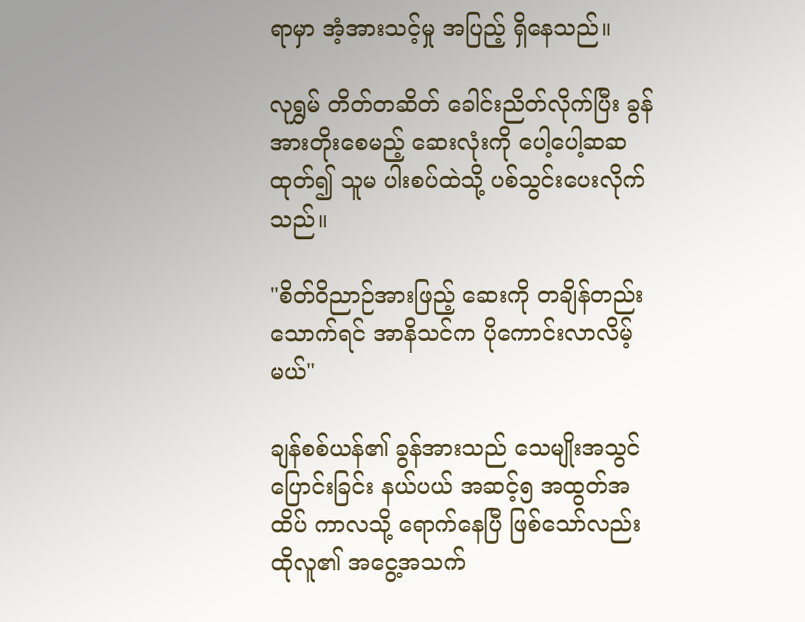ရာမှာ အံ့အားသင့်မှု အပြည့် ရှိနေသည်။

လုရွှမ် တိတ်တဆိတ် ခေါင်းညိတ်လိုက်ပြီး ခွန်အားတိုးစေမည့် ဆေးလုံးကို ပေါ့ပေါ့ဆဆထုတ်၍ သူမ ပါးစပ်ထဲသို့ ပစ်သွင်းပေးလိုက်သည်။

"စိတ်ဝိညာဉ်အားဖြည့် ဆေးကို တချိန်တည်းသောက်ရင် အာနိသင်က ပိုကောင်းလာလိမ့်မယ်"

ချန်စစ်ယန်၏ ခွန်အားသည် သေမျိုးအသွင်ပြောင်းခြင်း နယ်ပယ် အဆင့်၅ အထွတ်အထိပ် ကာလသို့ ရောက်နေပြီ ဖြစ်သော်လည်း ထိုလူ၏ အငွေ့အသက်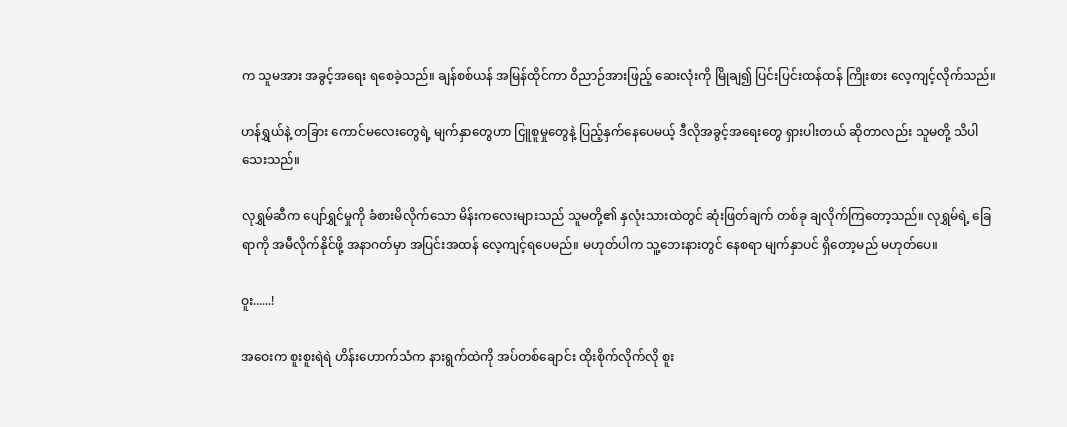က သူမအား အခွင့်အရေး ရစေခဲ့သည်။ ချန်စစ်ယန် အမြန်ထိုင်ကာ ဝိညာဉ်အားဖြည့် ဆေးလုံးကို မြိုချ၍ ပြင်းပြင်းထန်ထန် ကြိုးစား လေ့ကျင့်လိုက်သည်။

ဟန်ရွှယ်နဲ့ တခြား ကောင်မလေးတွေရဲ့ မျက်နှာတွေဟာ ငြူစူမှုတွေနဲ့ ပြည့်နှက်နေပေမယ့် ဒီလိုအခွင့်အရေးတွေ ရှားပါးတယ် ဆိုတာလည်း သူမတို့ သိပါသေးသည်။

လုရွှမ်ဆီက ပျော်ရွှင်မှုကို ခံစားမိလိုက်သော မိန်းကလေးများသည် သူမတို့၏ နှလုံးသားထဲတွင် ဆုံးဖြတ်ချက် တစ်ခု ချလိုက်ကြတော့သည်။ လုရွှမ်ရဲ့ ခြေရာကို အမီလိုက်နိုင်ဖို့ အနာဂတ်မှာ အပြင်းအထန် လေ့ကျင့်ရပေမည်။ မဟုတ်ပါက သူ့ဘေးနားတွင် နေစရာ မျက်နှာပင် ရှိတော့မည် မဟုတ်ပေ။

ဝူး......!

အဝေးက စူးစူးရဲရဲ ဟိန်းဟောက်သံက နားရွက်ထဲကို အပ်တစ်ချောင်း ထိုးစိုက်လိုက်လို စူး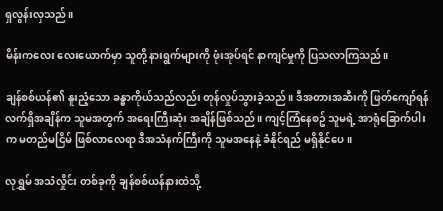ရှလွန်းလှသည်။

မိန်းကလေး လေးယောက်မှာ သူတို့ နားရွက်များကို ဖုံးအုပ်ရင် နာကျင်မှုကို ပြသလာကြသည်။

ချန်စစ်ယန်၏ နူးညံ့သော ခန္ဓာကိုယ်သည်လည်း တုန်လှုပ်သွားခဲ့သည်။ ဒီအတားအဆီးကို ဖြတ်ကျော်ရန် လက်ရှိအချိန်က သူမအတွက် အရေးကြီးဆုံး အချိန်ဖြစ်သည်။ ကျင့်ကြံနေစဥ် သူမရဲ့ အာရုံခြောက်ပါးက မတည်မငြိမ် ဖြစ်လာလေရာ ဒီအသံနက်ကြီးကို သူမအနေနဲ့ ခံနိုင်ရည် မရှိနိုင်ပေ။

လုရွှမ် အသံလှိုင်း တစ်ခုကို ချန်စစ်ယန်နားထဲသို့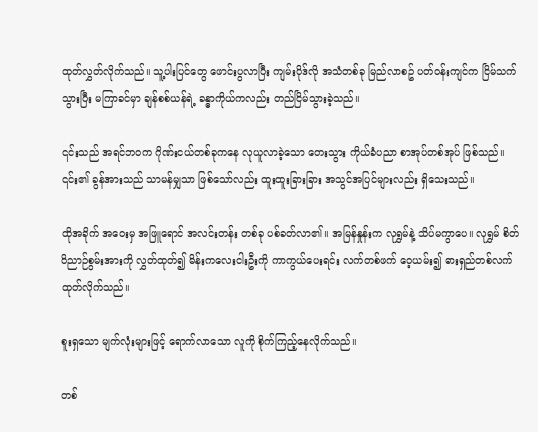ထုတ်လွှတ်လိုက်သည်။ သူ့ပါးပြင်တွေ ဖောင်းပွလာပြီး ကျမ်းပိုဒ်လို အသံတစ်ခု မြည်လာစဥ် ပတ်ဝန်းကျင်က ငြိမ်သက်သွားပြီး မကြာခင်မှာ ချန်စစ်ယန်ရဲ့ ခန္ဓာကိုယ်ကလည်း တည်ငြိမ်သွားခဲ့သည်။

၎င်းသည် အရင်ဘဝက ဂိုဏ်းငယ်တစ်ခုကနေ လုယူလာခဲ့သော တေးသွား ကိုယ်ခံပညာ စာအုပ်တစ်အုပ် ဖြစ်သည်။ ၎င်း၏ ခွန်အားသည် သာမန်မျှသာ ဖြစ်သော်လည်း ထူးထူးခြားခြား အသွင်အပြင်များလည်း ရှိသေးသည်။

ထိုအခိုက် အဝေးမှ အဖြူရောင် အလင်းတန်း တစ်ခု ပစ်ခတ်လာ၏။ အမြန်နှုန်းက လုရွှမ်နဲ့ သိပ်မကွာပေ။ လုရွှမ် စိတ်ဝိညာဉ်စွမ်းအားကို လွှတ်ထုတ်၍ မိန်းကလေးငါးဦးကို ကာကွယ်ပေးရင်း လက်တစ်ဖက် ဝေ့ယမ်း၍ ဓားရှည်တစ်လက် ထုတ်လိုက်သည်။

စူးရှသော မျက်လုံးများဖြင့် ရောက်လာသော လူကို စိုက်ကြည့်နေလိုက်သည်။

တစ်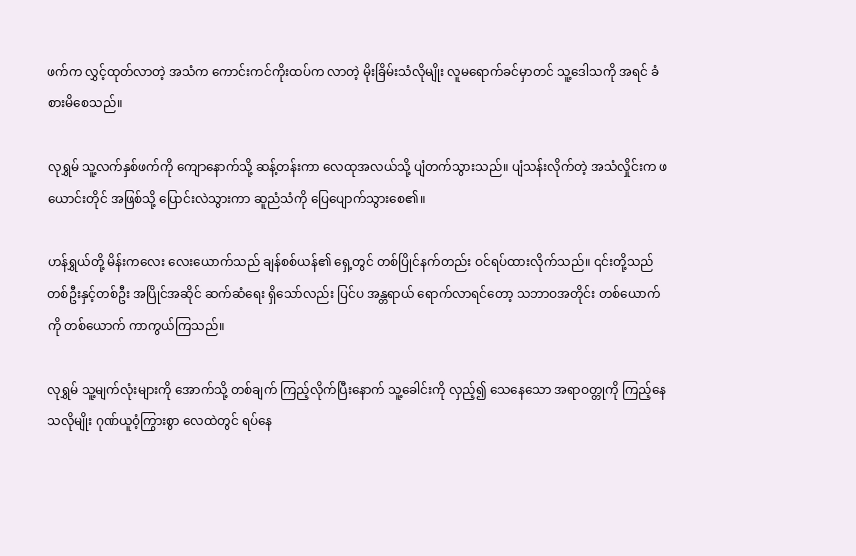ဖက်က လွှင့်ထုတ်လာတဲ့ အသံက ကောင်းကင်ကိုးထပ်က လာတဲ့ မိုးခြိမ်းသံလိုမျိုး လူမရောက်ခင်မှာတင် သူ့ဒေါသကို အရင် ခံစားမိစေသည်။

လုရွှမ် သူ့လက်နှစ်ဖက်ကို ကျောနောက်သို့ ဆန့်တန်းကာ လေထုအလယ်သို့ ပျံတက်သွားသည်။ ပျံသန်းလိုက်တဲ့ အသံလှိုင်းက ဖယောင်းတိုင် အဖြစ်သို့ ပြောင်းလဲသွားကာ ဆူညံသံကို ပြေပျောက်သွားစေ၏။

ဟန်ရွှယ်တို့ မိန်းကလေး လေးယောက်သည် ချန်စစ်ယန်၏ ရှေ့တွင် တစ်ပြိုင်နက်တည်း ဝင်ရပ်ထားလိုက်သည်။ ၎င်းတို့သည် တစ်ဦးနှင့်တစ်ဦး အပြိုင်အဆိုင် ဆက်ဆံရေး ရှိသော်လည်း ပြင်ပ အန္တရာယ် ရောက်လာရင်တော့ သဘာဝအတိုင်း တစ်ယောက်ကို တစ်ယောက် ကာကွယ်ကြသည်။

လုရွှမ် သူ့မျက်လုံးများကို အောက်သို့ တစ်ချက် ကြည့်လိုက်ပြီးနောက် သူ့ခေါင်းကို လှည့်၍ သေနေသော အရာဝတ္တုကို ကြည့်နေသလိုမျိုး ဂုဏ်ယူဝံ့ကြွားစွာ လေထဲတွင် ရပ်နေ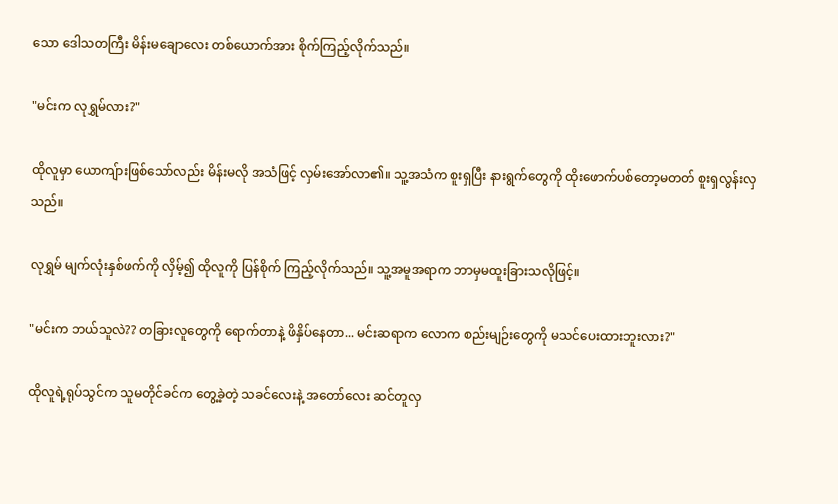သော ဒေါသတကြီး မိန်းမချောလေး တစ်ယောက်အား စိုက်ကြည့်လိုက်သည်။

"မင်းက လုရွှမ်လား?"

ထိုလူမှာ ယောကျ်ားဖြစ်သော်လည်း မိန်းမလို အသံဖြင့် လှမ်းအော်လာ၏။ သူ့အသံက စူးရှပြီး နားရွက်တွေကို ထိုးဖောက်ပစ်တော့မတတ် စူးရှလွန်းလှသည်။

လုရွှမ် မျက်လုံးနှစ်ဖက်ကို လှိမ့်၍ ထိုလူကို ပြန်စိုက် ကြည့်လိုက်သည်။ သူ့အမူအရာက ဘာမှမထူးခြားသလိုဖြင့်။

"မင်းက ဘယ်သူလဲ?? တခြားလူတွေကို ရောက်တာနဲ့ ဖိနှိပ်နေတာ... မင်းဆရာက လောက စည်းမျဉ်းတွေကို မသင်ပေးထားဘူးလား?"

ထိုလူရဲ့ရုပ်သွင်က သူမတိုင်ခင်က တွေ့ခဲ့တဲ့ သခင်လေးနဲ့ အတော်လေး ဆင်တူလှ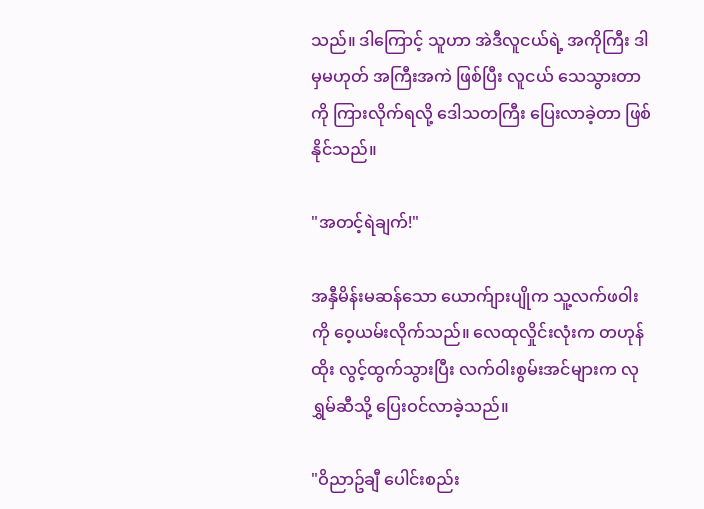သည်။ ဒါကြောင့် သူဟာ အဲဒီလူငယ်ရဲ့ အကိုကြီး ဒါမှမဟုတ် အကြီးအကဲ ဖြစ်ပြီး လူငယ် သေသွားတာကို ကြားလိုက်ရလို့ ဒေါသတကြီး ပြေးလာခဲ့တာ ဖြစ်နိုင်သည်။

"အတင့်ရဲချက်!"

အနှီမိန်းမဆန်သော ယောက်ျားပျိုက သူ့လက်ဖဝါးကို ဝေ့ယမ်းလိုက်သည်။ လေထုလှိုင်းလုံးက တဟုန်ထိုး လွင့်ထွက်သွားပြီး လက်ဝါးစွမ်းအင်များက လုရွှမ်ဆီသို့ ပြေးဝင်လာခဲ့သည်။

"ဝိညာဥ်ချီ ပေါင်းစည်း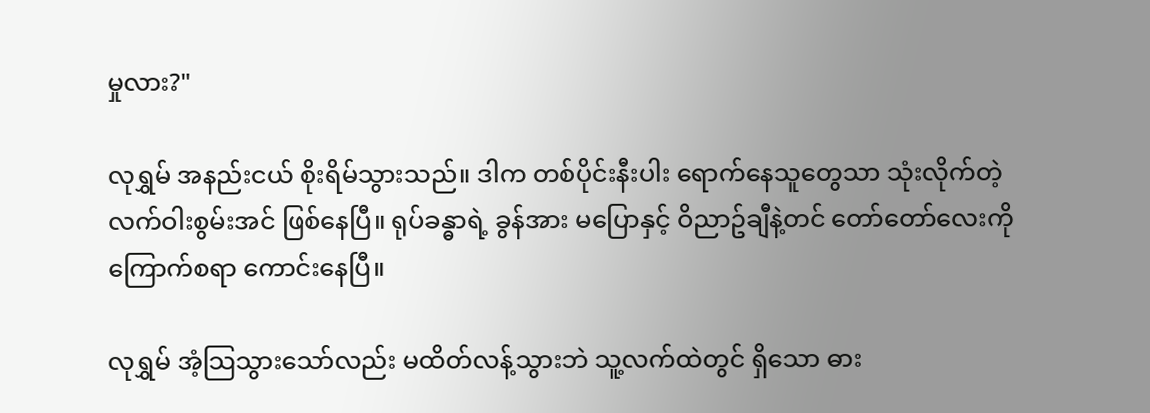မှုလား?"

လုရွှမ် အနည်းငယ် စိုးရိမ်သွားသည်။ ဒါက တစ်ပိုင်းနီးပါး ရောက်နေသူတွေသာ သုံးလိုက်တဲ့ လက်ဝါးစွမ်းအင် ဖြစ်နေပြီ။ ရုပ်ခန္ဓာရဲ့ ခွန်အား မပြောနှင့် ဝိညာဥ်ချီနဲ့တင် တော်တော်လေးကို ကြောက်စရာ ကောင်းနေပြီ။

လုရွှမ် အံ့သြသွားသော်လည်း မထိတ်လန့်သွားဘဲ သူ့လက်ထဲတွင် ရှိသော ဓား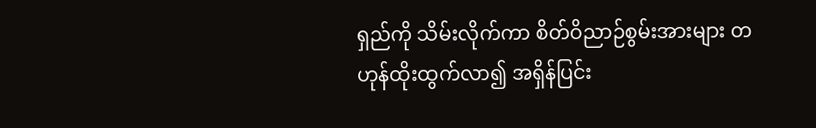ရှည်ကို သိမ်းလိုက်ကာ စိတ်ဝိညာဉ်စွမ်းအားများ တဟုန်ထိုးထွက်လာ၍ အရှိန်ပြင်း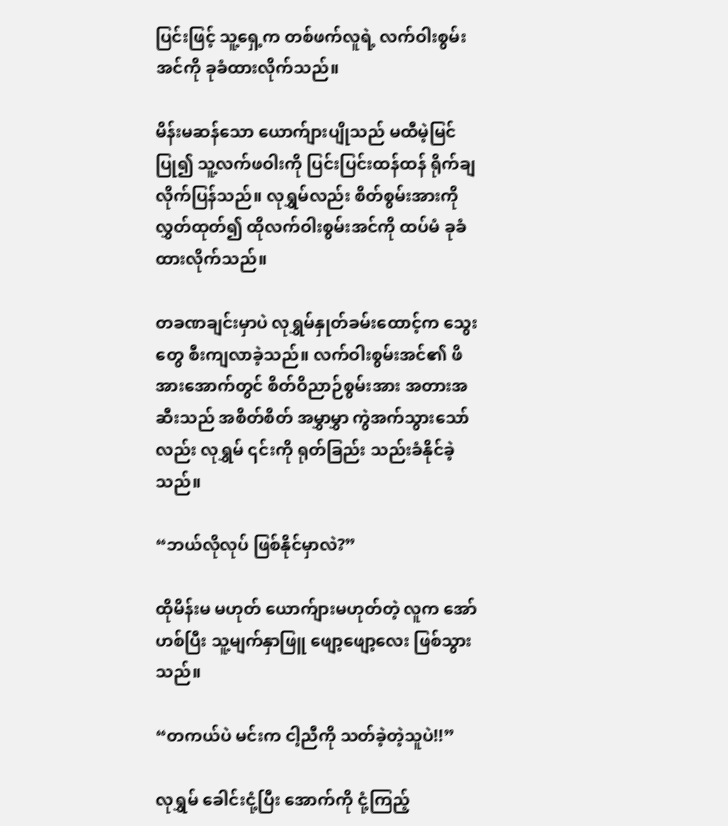ပြင်းဖြင့် သူ့ရှေ့က တစ်ဖက်လူရဲ့ လက်ဝါးစွမ်းအင်ကို ခုခံထားလိုက်သည်။

မိန်းမဆန်သော ယောက်ျားပျိုသည် မထီမဲ့မြင်ပြု၍ သူ့လက်ဖဝါးကို ပြင်းပြင်းထန်ထန် ရိုက်ချလိုက်ပြန်သည်။ လုရွှမ်လည်း စိတ်စွမ်းအားကို လွှတ်ထုတ်၍ ထိုလက်ဝါးစွမ်းအင်ကို ထပ်မံ ခုခံထားလိုက်သည်။

တခဏချင်းမှာပဲ လုရွှမ်နှုတ်ခမ်းထောင့်က သွေးတွေ စီးကျလာခဲ့သည်။ လက်ဝါးစွမ်းအင်၏ ဖိအားအောက်တွင် စိတ်ဝိညာဉ်စွမ်းအား အတားအဆီးသည် အစိတ်စိတ် အမွှာမွှာ ကွဲအက်သွားသော်လည်း လုရွှမ် ၎င်းကို ရုတ်ခြည်း သည်းခံနိုင်ခဲ့သည်။

“ဘယ်လိုလုပ် ဖြစ်နိုင်မှာလဲ?”

ထိုမိန်းမ မဟုတ် ယောက်ျားမဟုတ်တဲ့ လူက အော်ဟစ်ပြီး သူ့မျက်နှာဖြူ ဖျော့ဖျော့လေး ဖြစ်သွားသည်။

“တကယ်ပဲ မင်းက ငါ့ညီကို သတ်ခဲ့တဲ့သူပဲ!!”

လုရွှမ် ခေါင်းငုံ့ပြီး အောက်ကို ငုံ့ကြည့်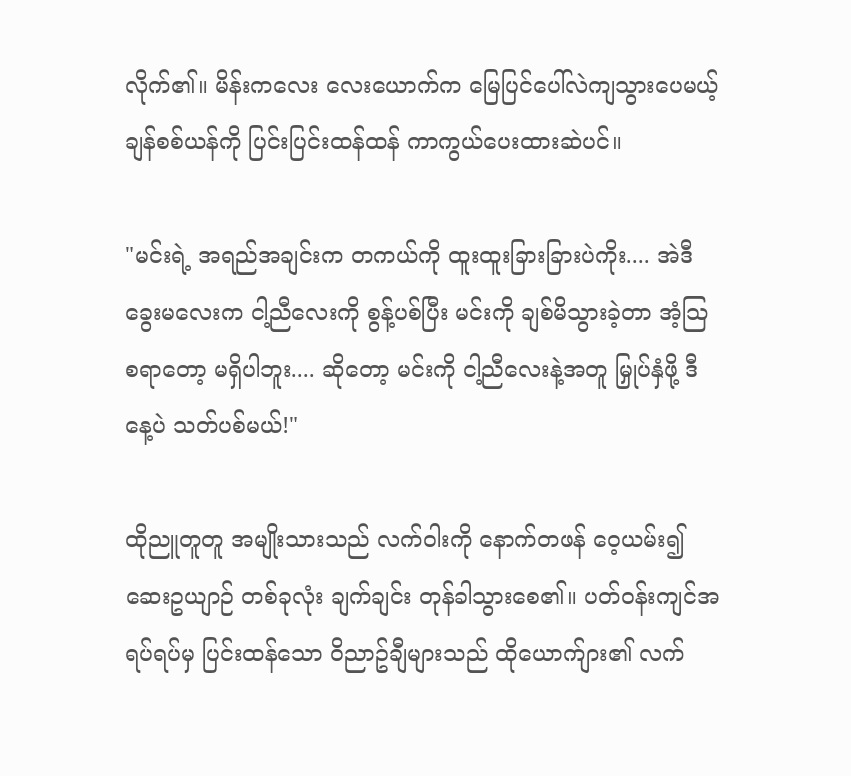လိုက်၏။ မိန်းကလေး လေးယောက်က မြေပြင်ပေါ်လဲကျသွားပေမယ့် ချန်စစ်ယန်ကို ပြင်းပြင်းထန်ထန် ကာကွယ်ပေးထားဆဲပင်။

"မင်းရဲ့ အရည်အချင်းက တကယ်ကို ထူးထူးခြားခြားပဲကိုး.... အဲဒီခွေးမလေးက ငါ့ညီလေးကို စွန့်ပစ်ပြီး မင်းကို ချစ်မိသွားခဲ့တာ အံ့သြစရာတော့ မရှိပါဘူး.... ဆိုတော့ မင်းကို ငါ့ညီလေးနဲ့အတူ မြှုပ်နှံဖို့ ဒီနေ့ပဲ သတ်ပစ်မယ်!"

ထိုညူတူတူ အမျိုးသားသည် လက်ဝါးကို နောက်တဖန် ဝေ့ယမ်း၍ ဆေးဥယျာဉ် တစ်ခုလုံး ချက်ချင်း တုန်ခါသွားစေ၏။ ပတ်ဝန်းကျင်အရပ်ရပ်မှ ပြင်းထန်သော ဝိညာဥ်ချီများသည် ထိုယောက်ျား၏ လက်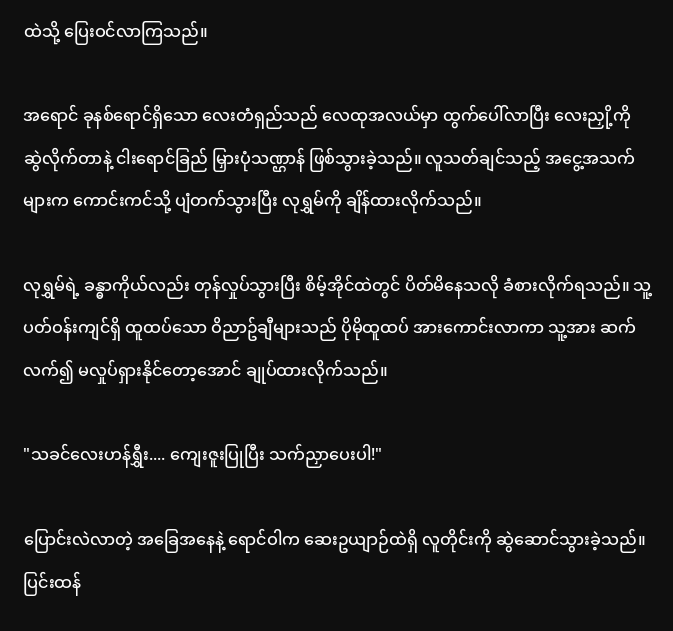ထဲသို့ ပြေးဝင်လာကြသည်။

အရောင် ခုနစ်ရောင်ရှိသော လေးတံရှည်သည် လေထုအလယ်မှာ ထွက်ပေါ်လာပြီး လေးညှို့ကို ဆွဲလိုက်တာနဲ့ ငါးရောင်ခြည် မြှားပုံသဏ္ဌာန် ဖြစ်သွားခဲ့သည်။ လူသတ်ချင်သည့် အငွေ့အသက်များက ကောင်းကင်သို့ ပျံတက်သွားပြီး လုရွှမ်ကို ချိန်ထားလိုက်သည်။

လုရွှမ်ရဲ့ ခန္ဓာကိုယ်လည်း တုန်လှုပ်သွားပြီး စိမ့်အိုင်ထဲတွင် ပိတ်မိနေသလို ခံစားလိုက်ရသည်။ သူ့ပတ်ဝန်းကျင်ရှိ ထူထပ်သော ဝိညာဥ်ချီများသည် ပိုမိုထူထပ် အားကောင်းလာကာ သူ့အား ဆက်လက်၍ မလှုပ်ရှားနိုင်တော့အောင် ချုပ်ထားလိုက်သည်။

"သခင်လေးဟန်ရွှီး.... ကျေးဇူးပြုပြီး သက်ညှာပေးပါ!"

ပြောင်းလဲလာတဲ့ အခြေအနေနဲ့ ရောင်ဝါက ဆေးဥယျာဉ်ထဲရှိ လူတိုင်းကို ဆွဲဆောင်သွားခဲ့သည်။ ပြင်းထန်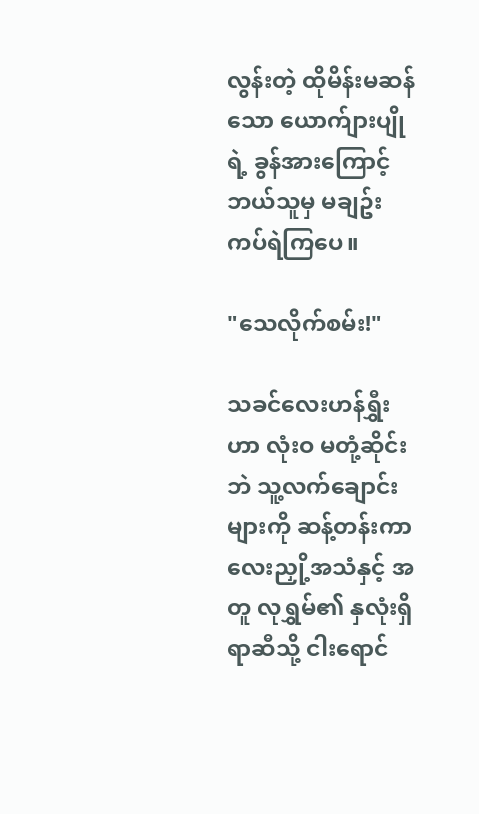လွန်းတဲ့ ထိုမိန်းမဆန်သော ယောက်ျားပျိုရဲ့ ခွန်အားကြောင့် ဘယ်သူမှ မချဥ်းကပ်ရဲကြပေ။

"သေလိုက်စမ်း!"

သခင်လေးဟန်ရွှီးဟာ လုံးဝ မတုံ့ဆိုင်းဘဲ သူ့လက်ချောင်းများကို ဆန့်တန်းကာ လေးညှို့အသံနှင့် အတူ လုရွှမ်၏ နှလုံးရှိရာဆီသို့ ငါးရောင်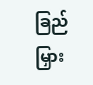ခြည် မြှား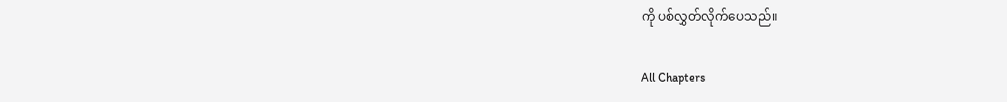ကို ပစ်လွှတ်လိုက်ပေသည်။

All Chapters